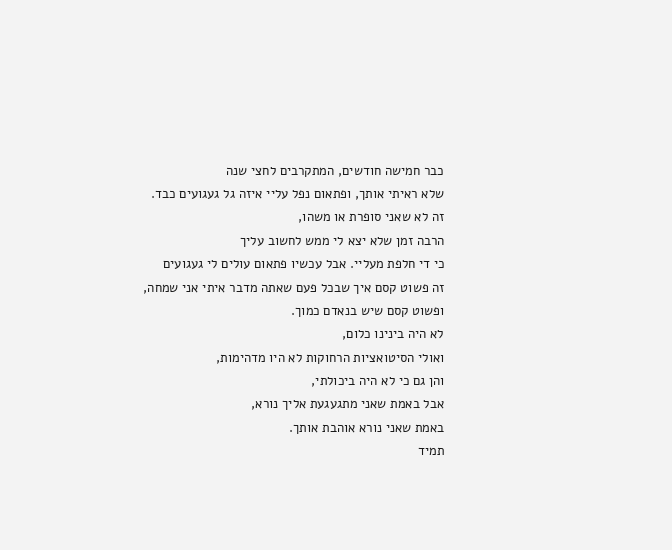כבר חמישה חודשים, המתקרבים לחצי שנה
שלא ראיתי אותך, ופתאום נפל עליי איזה גל געגועים כבד.
זה לא שאני סופרת או משהו,
הרבה זמן שלא יצא לי ממש לחשוב עליך
כי די חלפת מעליי. אבל עכשיו פתאום עולים לי געגועים
זה פשוט קסם איך שבכל פעם שאתה מדבר איתי אני שמחה,
ופשוט קסם שיש בנאדם כמוך.
לא היה בינינו כלום,
ואולי הסיטואציות הרחוקות לא היו מדהימות,
והן גם כי לא היה ביכולתי,
אבל באמת שאני מתגעגעת אליך נורא,
באמת שאני נורא אוהבת אותך.
תמיד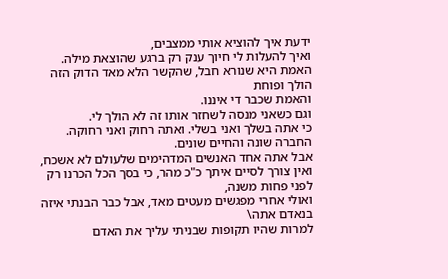ידעת איך להוציא אותי ממצבים,
ואיך להעלות לי חיוך ענק רק ברגע שהוצאת מילה.
האמת היא שנורא חבל, שהקשר הלא מאד הדוק הזה הולך ופוחת
והאמת שכבר די איננו.
וגם כשאני מנסה לשחזר אותו זה לא הולך לי.
כי אתה בשלך ואני בשלי. ואתה רחוק ואני רחוקה.
החברה שונה והחיים שונים.
אבל אתה אחד האנשים המדהימים שלעולם לא אשכח,
ואין צורך לסיים איתך כ"כ מהר, כי בסך הכל הכרנו רק לפני פחות משנה,
ואולי אחרי מפגשים מעטים מאד, אבל כבר הבנתי איזה בנאדם אתה\
למרות שהיו תקופות שבניתי עליך את האדם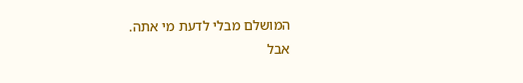המושלם מבלי לדעת מי אתה.
אבל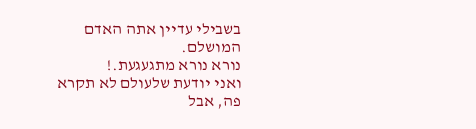בשבילי עדיין אתה האדם המושלם.
נורא נורא מתגעגעת.!
ואני יודעת שלעולם לא תקרא פה, אבל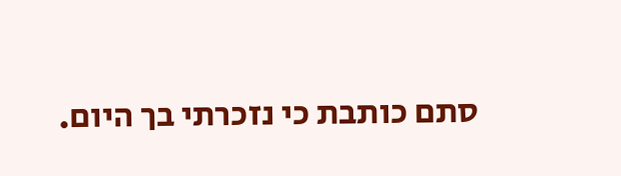סתם כותבת כי נזכרתי בך היום.